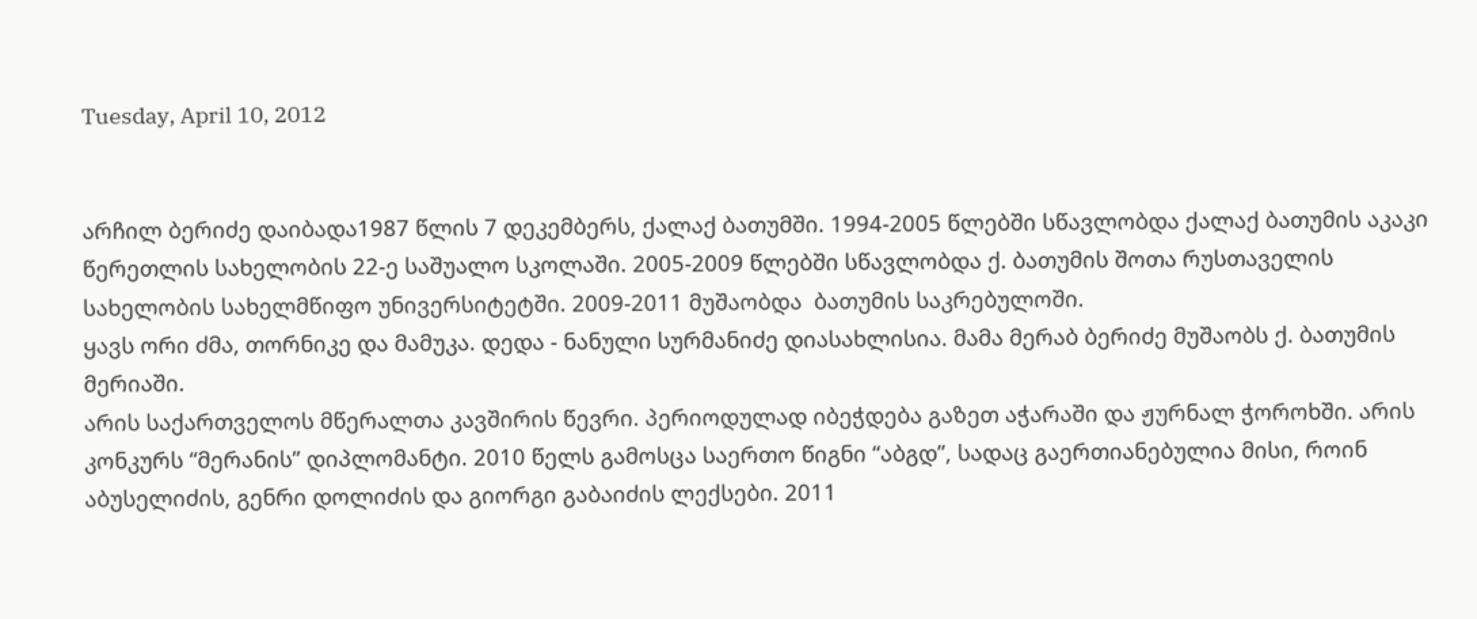Tuesday, April 10, 2012


არჩილ ბერიძე დაიბადა1987 წლის 7 დეკემბერს, ქალაქ ბათუმში. 1994-2005 წლებში სწავლობდა ქალაქ ბათუმის აკაკი წერეთლის სახელობის 22-ე საშუალო სკოლაში. 2005-2009 წლებში სწავლობდა ქ. ბათუმის შოთა რუსთაველის სახელობის სახელმწიფო უნივერსიტეტში. 2009-2011 მუშაობდა  ბათუმის საკრებულოში.
ყავს ორი ძმა, თორნიკე და მამუკა. დედა - ნანული სურმანიძე დიასახლისია. მამა მერაბ ბერიძე მუშაობს ქ. ბათუმის მერიაში.
არის საქართველოს მწერალთა კავშირის წევრი. პერიოდულად იბეჭდება გაზეთ აჭარაში და ჟურნალ ჭოროხში. არის კონკურს “მერანის” დიპლომანტი. 2010 წელს გამოსცა საერთო წიგნი “აბგდ”, სადაც გაერთიანებულია მისი, როინ აბუსელიძის, გენრი დოლიძის და გიორგი გაბაიძის ლექსები. 2011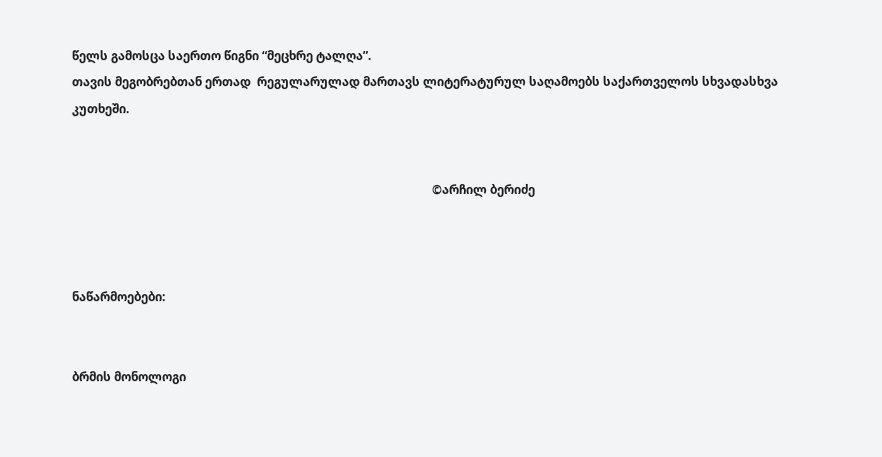წელს გამოსცა საერთო წიგნი “მეცხრე ტალღა”.
თავის მეგობრებთან ერთად  რეგულარულად მართავს ლიტერატურულ საღამოებს საქართველოს სხვადასხვა კუთხეში.


                                                                                                                        ©არჩილ ბერიძე



ნაწარმოებები:


ბრმის მონოლოგი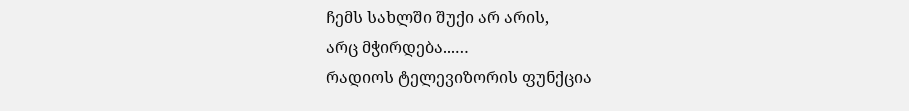ჩემს სახლში შუქი არ არის,
არც მჭირდება...…
რადიოს ტელევიზორის ფუნქცია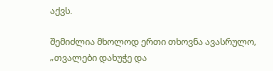აქვს.

შემიძლია მხოლოდ ერთი თხოვნა ავასრულო,
„თვალები დახუჭე და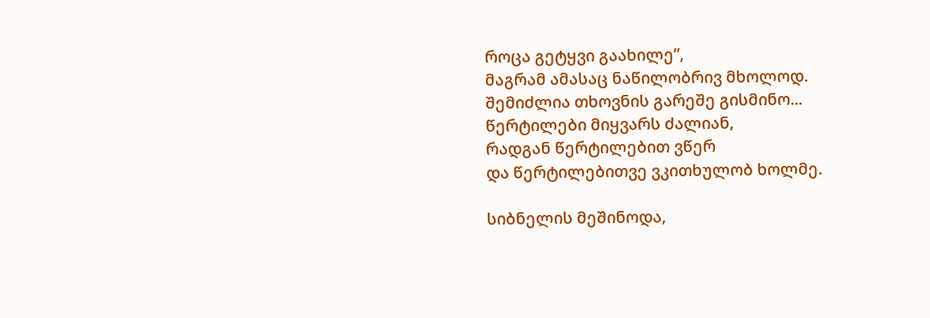როცა გეტყვი გაახილე”,
მაგრამ ამასაც ნაწილობრივ მხოლოდ.
შემიძლია თხოვნის გარეშე გისმინო...
წერტილები მიყვარს ძალიან,
რადგან წერტილებით ვწერ
და წერტილებითვე ვკითხულობ ხოლმე.

სიბნელის მეშინოდა,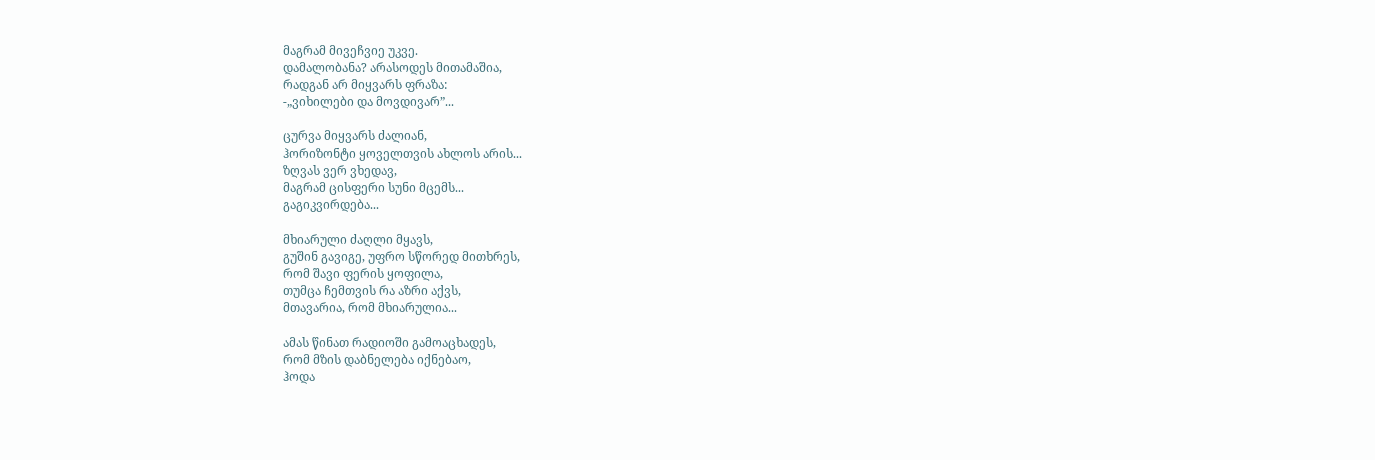მაგრამ მივეჩვიე უკვე.
დამალობანა? არასოდეს მითამაშია,
რადგან არ მიყვარს ფრაზა:
-„ვიხილები და მოვდივარ”...

ცურვა მიყვარს ძალიან,
ჰორიზონტი ყოველთვის ახლოს არის...
ზღვას ვერ ვხედავ,
მაგრამ ცისფერი სუნი მცემს...
გაგიკვირდება...

მხიარული ძაღლი მყავს,
გუშინ გავიგე, უფრო სწორედ მითხრეს,
რომ შავი ფერის ყოფილა,
თუმცა ჩემთვის რა აზრი აქვს,
მთავარია, რომ მხიარულია...

ამას წინათ რადიოში გამოაცხადეს,
რომ მზის დაბნელება იქნებაო,
ჰოდა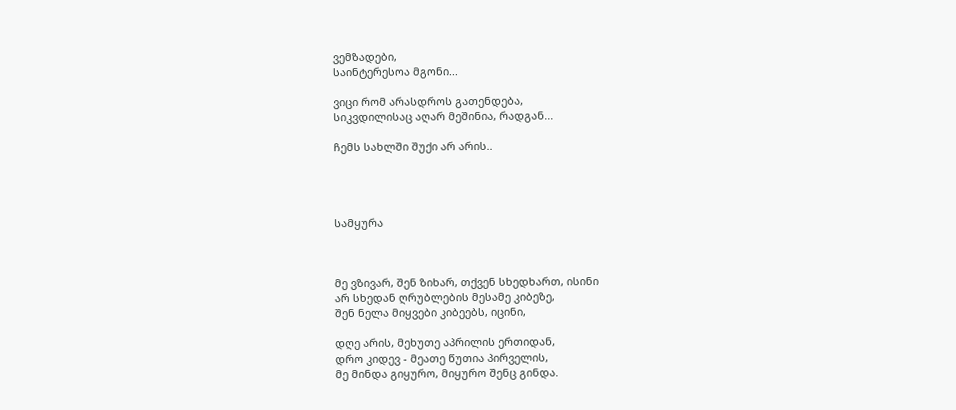ვემზადები,
საინტერესოა მგონი...

ვიცი რომ არასდროს გათენდება,
სიკვდილისაც აღარ მეშინია, რადგან...

ჩემს სახლში შუქი არ არის..




სამყურა



მე ვზივარ, შენ ზიხარ, თქვენ სხედხართ, ისინი
არ სხედან ღრუბლების მესამე კიბეზე,
შენ ნელა მიყვები კიბეებს, იცინი,

დღე არის, მეხუთე აპრილის ერთიდან,
დრო კიდევ - მეათე წუთია პირველის,
მე მინდა გიყურო, მიყურო შენც გინდა.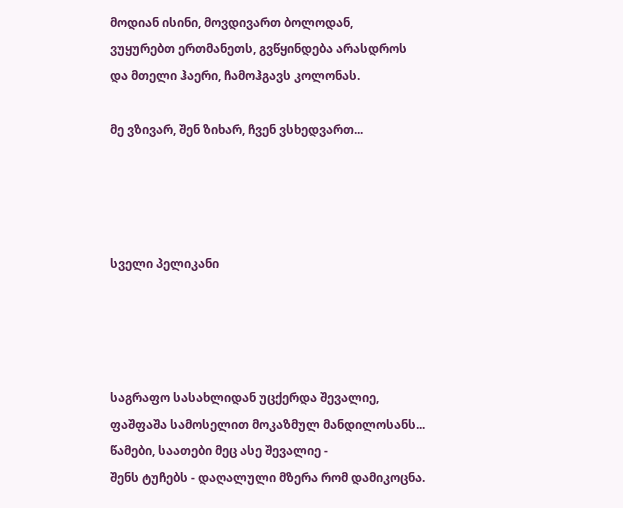მოდიან ისინი, მოვდივართ ბოლოდან,
ვუყურებთ ერთმანეთს, გვწყინდება არასდროს
და მთელი ჰაერი, ჩამოჰგავს კოლონას.

მე ვზივარ, შენ ზიხარ, ჩვენ ვსხედვართ...




სველი პელიკანი




საგრაფო სასახლიდან უცქერდა შევალიე,
ფაშფაშა სამოსელით მოკაზმულ მანდილოსანს...
წამები, საათები მეც ასე შევალიე -
შენს ტუჩებს - დაღალული მზერა რომ დამიკოცნა.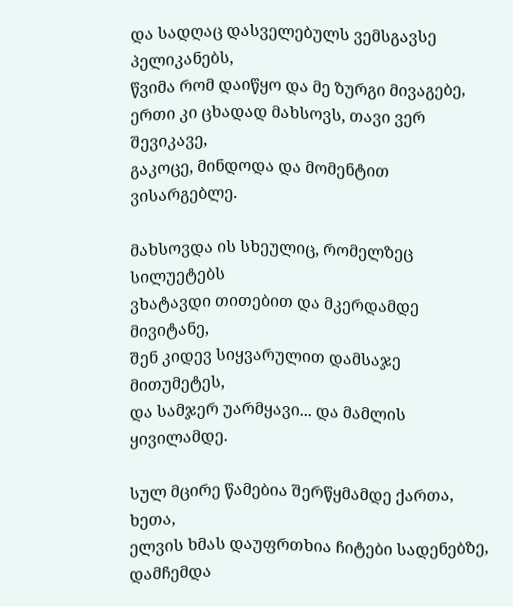და სადღაც დასველებულს ვემსგავსე პელიკანებს,
წვიმა რომ დაიწყო და მე ზურგი მივაგებე,
ერთი კი ცხადად მახსოვს, თავი ვერ შევიკავე,
გაკოცე, მინდოდა და მომენტით ვისარგებლე.

მახსოვდა ის სხეულიც, რომელზეც სილუეტებს
ვხატავდი თითებით და მკერდამდე მივიტანე,
შენ კიდევ სიყვარულით დამსაჯე მითუმეტეს,
და სამჯერ უარმყავი... და მამლის ყივილამდე.

სულ მცირე წამებია შერწყმამდე ქართა, ხეთა,
ელვის ხმას დაუფრთხია ჩიტები სადენებზე,
დამჩემდა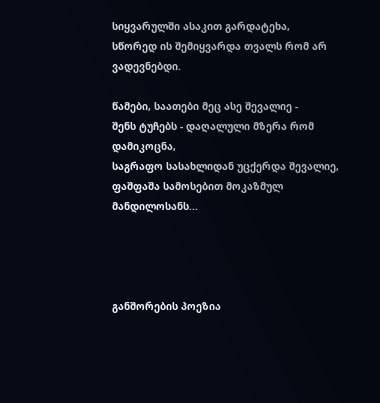სიყვარულში ასაკით გარდატეხა,
სწორედ ის შემიყვარდა თვალს რომ არ ვადევნებდი.

წამები, საათები მეც ასე შევალიე -
შენს ტუჩებს - დაღალული მზერა რომ დამიკოცნა,
საგრაფო სასახლიდან უცქერდა შევალიე,
ფაშფაშა სამოსებით მოკაზმულ მანდილოსანს...




განშორების პოეზია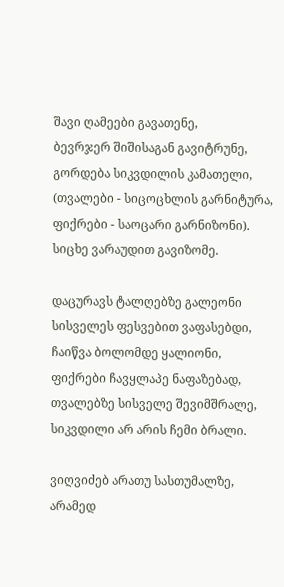შავი ღამეები გავათენე,
ბევრჯერ შიშისაგან გავიტრუნე,
გორდება სიკვდილის კამათელი,
(თვალები - სიცოცხლის გარნიტურა,
ფიქრები - საოცარი გარნიზონი).
სიცხე ვარაუდით გავიზომე.

დაცურავს ტალღებზე გალეონი
სისველეს ფესვებით ვაფასებდი,
ჩაიწვა ბოლომდე ყალიონი,
ფიქრები ჩავყლაპე ნაფაზებად,
თვალებზე სისველე შევიმშრალე,
სიკვდილი არ არის ჩემი ბრალი.

ვიღვიძებ არათუ სასთუმალზე,
არამედ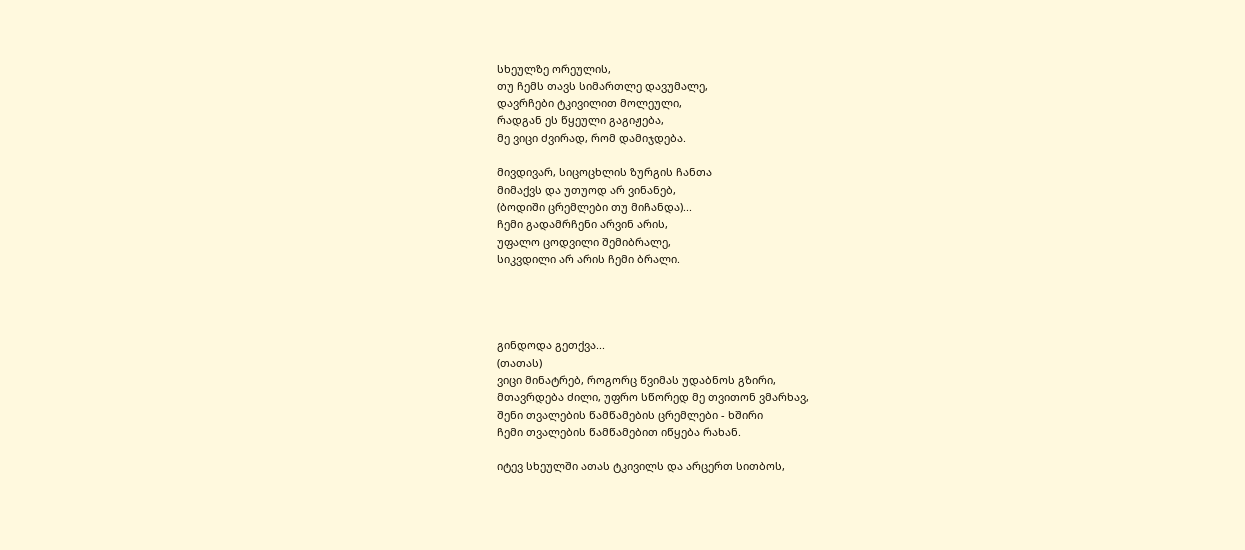სხეულზე ორეულის,
თუ ჩემს თავს სიმართლე დავუმალე,
დავრჩები ტკივილით მოლეული,
რადგან ეს წყეული გაგიჟება,
მე ვიცი ძვირად, რომ დამიჯდება.

მივდივარ, სიცოცხლის ზურგის ჩანთა
მიმაქვს და უთუოდ არ ვინანებ,
(ბოდიში ცრემლები თუ მიჩანდა)...
ჩემი გადამრჩენი არვინ არის,
უფალო ცოდვილი შემიბრალე,
სიკვდილი არ არის ჩემი ბრალი.




გინდოდა გეთქვა...
(თათას)
ვიცი მინატრებ, როგორც წვიმას უდაბნოს გზირი,
მთავრდება ძილი, უფრო სწორედ მე თვითონ ვმარხავ,
შენი თვალების წამწამების ცრემლები - ხშირი
ჩემი თვალების წამწამებით იწყება რახან.

იტევ სხეულში ათას ტკივილს და არცერთ სითბოს,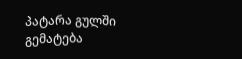პატარა გულში გემატება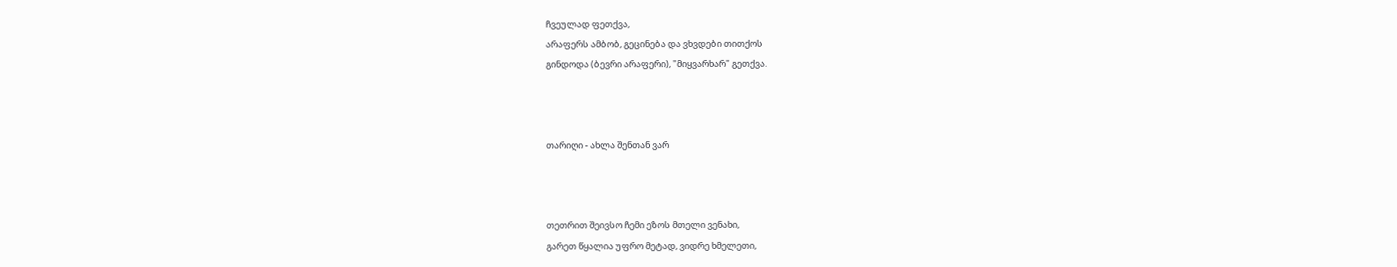ჩვეულად ფეთქვა,
არაფერს ამბობ, გეცინება და ვხვდები თითქოს
გინდოდა (ბევრი არაფერი), "მიყვარხარ" გეთქვა.



თარიღი - ახლა შენთან ვარ



თეთრით შეივსო ჩემი ეზოს მთელი ვენახი,
გარეთ წყალია უფრო მეტად, ვიდრე ხმელეთი,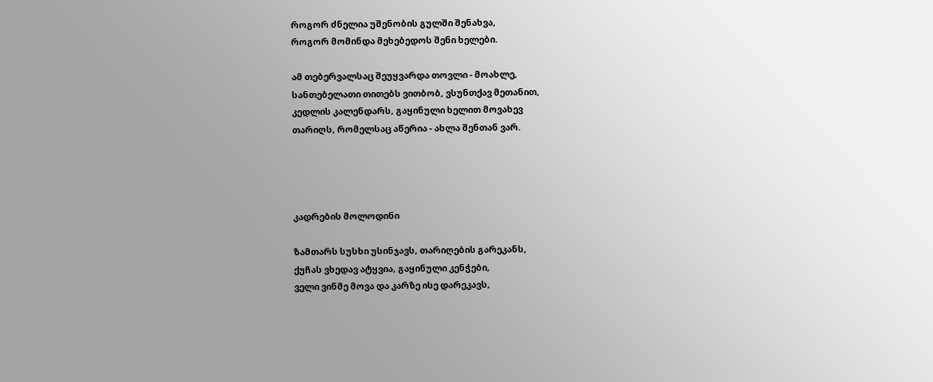როგორ ძნელია უშენობის გულში შენახვა,
როგორ მომინდა მეხებედოს შენი ხელები.

ამ თებერვალსაც შეუყვარდა თოვლი - მოახლე,
სანთებელათი თითებს ვითბობ, ვსუნთქავ მეთანით,
კედლის კალენდარს, გაყინული ხელით მოვახევ
თარიღს, რომელსაც აწერია - ახლა შენთან ვარ.




კადრების მოლოდინი

ზამთარს სუსხი უსინჯავს, თარიღების გარეკანს,
ქუჩას ვხედავ ატყვია, გაყინული კენჭები,
ველი ვინმე მოვა და კარზე ისე დარეკავს,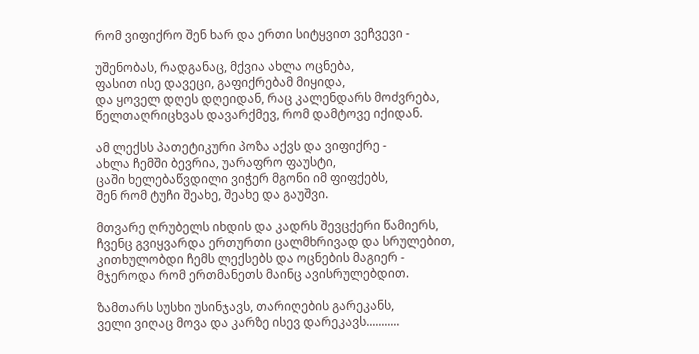რომ ვიფიქრო შენ ხარ და ერთი სიტყვით ვეჩვევი -

უშენობას, რადგანაც, მქვია ახლა ოცნება,
ფასით ისე დავეცი, გაფიქრებამ მიყიდა,
და ყოველ დღეს დღეიდან, რაც კალენდარს მოძვრება,
წელთაღრიცხვას დავარქმევ, რომ დამტოვე იქიდან.

ამ ლექსს პათეტიკური პოზა აქვს და ვიფიქრე -
ახლა ჩემში ბევრია, უარაფრო ფაუსტი,
ცაში ხელებაწვდილი ვიჭერ მგონი იმ ფიფქებს,
შენ რომ ტუჩი შეახე, შეახე და გაუშვი.

მთვარე ღრუბელს იხდის და კადრს შევცქერი წამიერს,
ჩვენც გვიყვარდა ერთურთი ცალმხრივად და სრულებით,
კითხულობდი ჩემს ლექსებს და ოცნების მაგიერ -
მჯეროდა რომ ერთმანეთს მაინც ავისრულებდით.

ზამთარს სუსხი უსინჯავს, თარიღების გარეკანს,
ველი ვიღაც მოვა და კარზე ისევ დარეკავს...........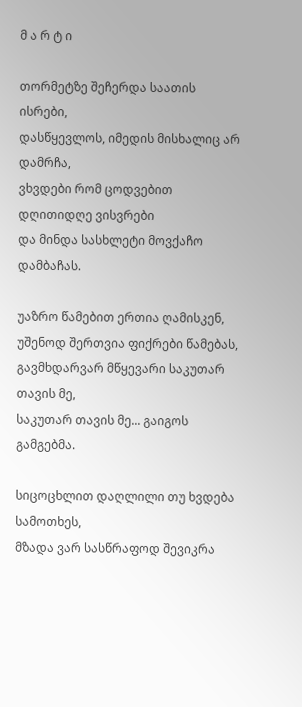მ ა რ ტ ი

თორმეტზე შეჩერდა საათის ისრები,
დასწყევლოს, იმედის მისხალიც არ დამრჩა,
ვხვდები რომ ცოდვებით დღითიდღე ვისვრები
და მინდა სასხლეტი მოვქაჩო დამბაჩას.

უაზრო წამებით ერთია ღამისკენ,
უშენოდ შერთვია ფიქრები წამებას,
გავმხდარვარ მწყევარი საკუთარ თავის მე,
საკუთარ თავის მე... გაიგოს გამგებმა.

სიცოცხლით დაღლილი თუ ხვდება სამოთხეს,
მზადა ვარ სასწრაფოდ შევიკრა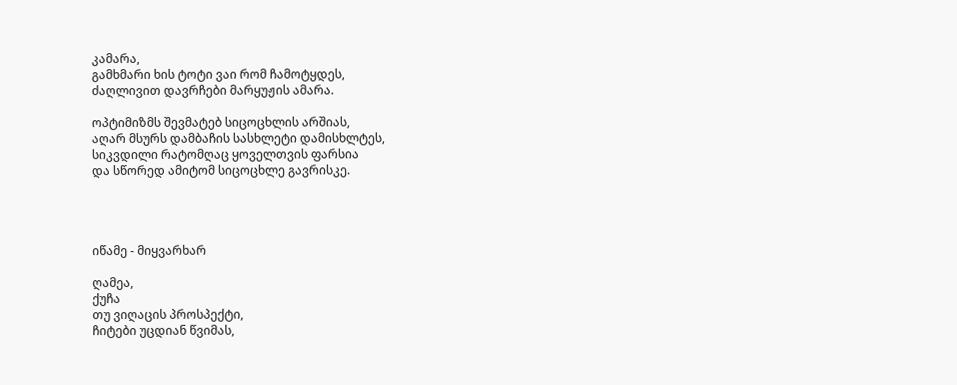კამარა,
გამხმარი ხის ტოტი ვაი რომ ჩამოტყდეს,
ძაღლივით დავრჩები მარყუჟის ამარა.

ოპტიმიზმს შევმატებ სიცოცხლის არშიას,
აღარ მსურს დამბაჩის სასხლეტი დამისხლტეს,
სიკვდილი რატომღაც ყოველთვის ფარსია
და სწორედ ამიტომ სიცოცხლე გავრისკე.




იწამე - მიყვარხარ

ღამეა,
ქუჩა
თუ ვიღაცის პროსპექტი,
ჩიტები უცდიან წვიმას,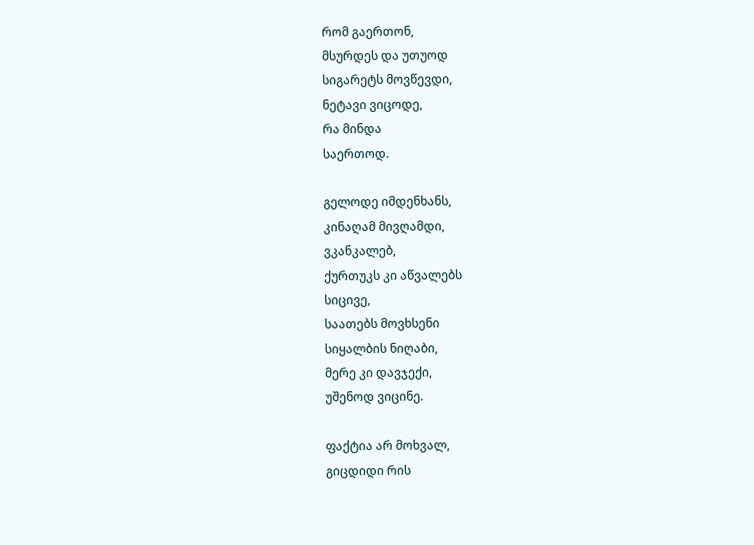რომ გაერთონ,
მსურდეს და უთუოდ
სიგარეტს მოვწევდი,
ნეტავი ვიცოდე,
რა მინდა
საერთოდ.

გელოდე იმდენხანს,
კინაღამ მივღამდი,
ვკანკალებ,
ქურთუკს კი აწვალებს
სიცივე,
საათებს მოვხსენი
სიყალბის ნიღაბი,
მერე კი დავჯექი,
უშენოდ ვიცინე.

ფაქტია არ მოხვალ,
გიცდიდი რის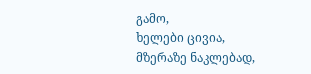გამო,
ხელები ცივია,
მზერაზე ნაკლებად,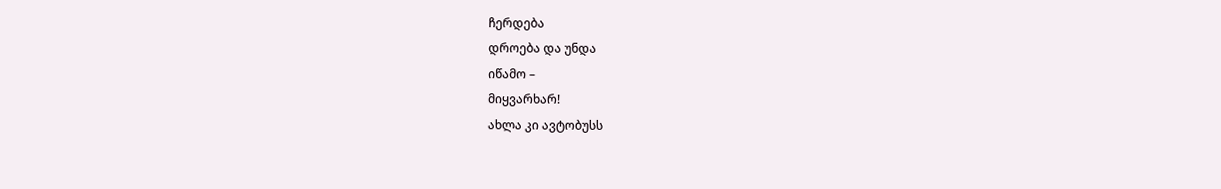ჩერდება
დროება და უნდა
იწამო –
მიყვარხარ!
ახლა კი ავტობუსს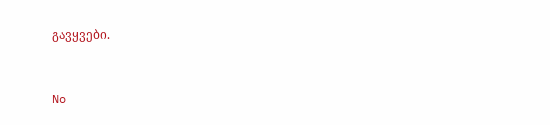გავყვები.



No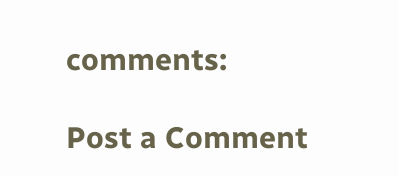comments:

Post a Comment